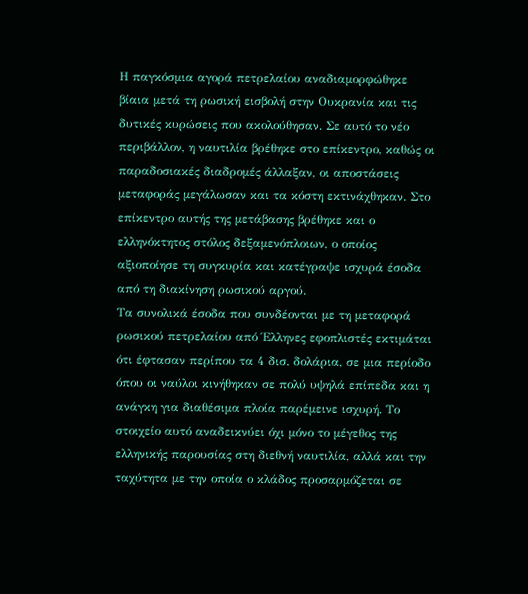Η παγκόσμια αγορά πετρελαίου αναδιαμορφώθηκε βίαια μετά τη ρωσική εισβολή στην Ουκρανία και τις δυτικές κυρώσεις που ακολούθησαν. Σε αυτό το νέο περιβάλλον, η ναυτιλία βρέθηκε στο επίκεντρο, καθώς οι παραδοσιακές διαδρομές άλλαξαν, οι αποστάσεις μεταφοράς μεγάλωσαν και τα κόστη εκτινάχθηκαν. Στο επίκεντρο αυτής της μετάβασης βρέθηκε και ο ελληνόκτητος στόλος δεξαμενόπλοιων, ο οποίος αξιοποίησε τη συγκυρία και κατέγραψε ισχυρά έσοδα από τη διακίνηση ρωσικού αργού.
Τα συνολικά έσοδα που συνδέονται με τη μεταφορά ρωσικού πετρελαίου από Έλληνες εφοπλιστές εκτιμάται ότι έφτασαν περίπου τα 4 δισ. δολάρια, σε μια περίοδο όπου οι ναύλοι κινήθηκαν σε πολύ υψηλά επίπεδα και η ανάγκη για διαθέσιμα πλοία παρέμεινε ισχυρή. Το στοιχείο αυτό αναδεικνύει όχι μόνο το μέγεθος της ελληνικής παρουσίας στη διεθνή ναυτιλία, αλλά και την ταχύτητα με την οποία ο κλάδος προσαρμόζεται σε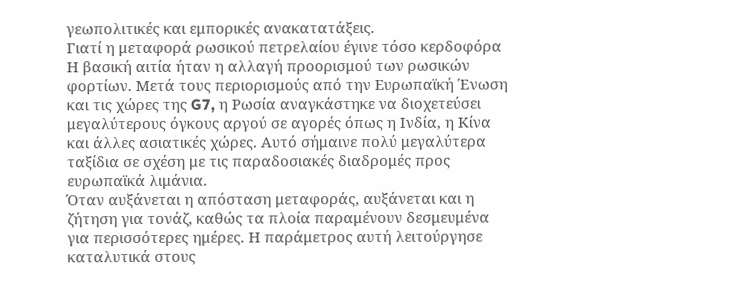γεωπολιτικές και εμπορικές ανακατατάξεις.
Γιατί η μεταφορά ρωσικού πετρελαίου έγινε τόσο κερδοφόρα
Η βασική αιτία ήταν η αλλαγή προορισμού των ρωσικών φορτίων. Μετά τους περιορισμούς από την Ευρωπαϊκή Ένωση και τις χώρες της G7, η Ρωσία αναγκάστηκε να διοχετεύσει μεγαλύτερους όγκους αργού σε αγορές όπως η Ινδία, η Κίνα και άλλες ασιατικές χώρες. Αυτό σήμαινε πολύ μεγαλύτερα ταξίδια σε σχέση με τις παραδοσιακές διαδρομές προς ευρωπαϊκά λιμάνια.
Όταν αυξάνεται η απόσταση μεταφοράς, αυξάνεται και η ζήτηση για τονάζ, καθώς τα πλοία παραμένουν δεσμευμένα για περισσότερες ημέρες. Η παράμετρος αυτή λειτούργησε καταλυτικά στους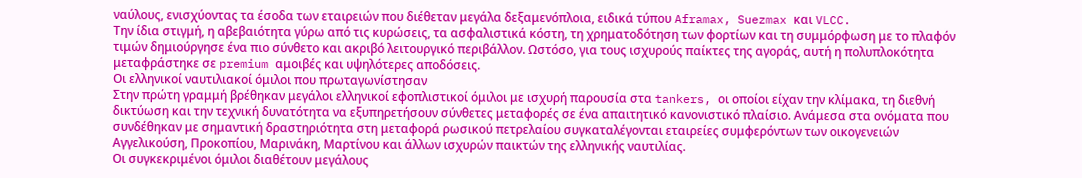ναύλους, ενισχύοντας τα έσοδα των εταιρειών που διέθεταν μεγάλα δεξαμενόπλοια, ειδικά τύπου Aframax, Suezmax και VLCC.
Την ίδια στιγμή, η αβεβαιότητα γύρω από τις κυρώσεις, τα ασφαλιστικά κόστη, τη χρηματοδότηση των φορτίων και τη συμμόρφωση με το πλαφόν τιμών δημιούργησε ένα πιο σύνθετο και ακριβό λειτουργικό περιβάλλον. Ωστόσο, για τους ισχυρούς παίκτες της αγοράς, αυτή η πολυπλοκότητα μεταφράστηκε σε premium αμοιβές και υψηλότερες αποδόσεις.
Οι ελληνικοί ναυτιλιακοί όμιλοι που πρωταγωνίστησαν
Στην πρώτη γραμμή βρέθηκαν μεγάλοι ελληνικοί εφοπλιστικοί όμιλοι με ισχυρή παρουσία στα tankers, οι οποίοι είχαν την κλίμακα, τη διεθνή δικτύωση και την τεχνική δυνατότητα να εξυπηρετήσουν σύνθετες μεταφορές σε ένα απαιτητικό κανονιστικό πλαίσιο. Ανάμεσα στα ονόματα που συνδέθηκαν με σημαντική δραστηριότητα στη μεταφορά ρωσικού πετρελαίου συγκαταλέγονται εταιρείες συμφερόντων των οικογενειών Αγγελικούση, Προκοπίου, Μαρινάκη, Μαρτίνου και άλλων ισχυρών παικτών της ελληνικής ναυτιλίας.
Οι συγκεκριμένοι όμιλοι διαθέτουν μεγάλους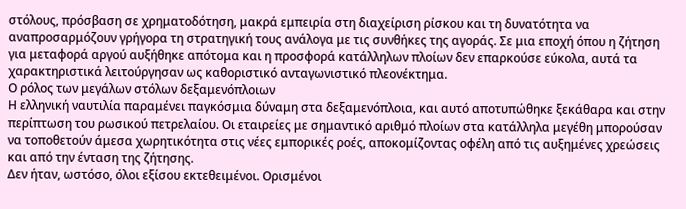στόλους, πρόσβαση σε χρηματοδότηση, μακρά εμπειρία στη διαχείριση ρίσκου και τη δυνατότητα να αναπροσαρμόζουν γρήγορα τη στρατηγική τους ανάλογα με τις συνθήκες της αγοράς. Σε μια εποχή όπου η ζήτηση για μεταφορά αργού αυξήθηκε απότομα και η προσφορά κατάλληλων πλοίων δεν επαρκούσε εύκολα, αυτά τα χαρακτηριστικά λειτούργησαν ως καθοριστικό ανταγωνιστικό πλεονέκτημα.
Ο ρόλος των μεγάλων στόλων δεξαμενόπλοιων
Η ελληνική ναυτιλία παραμένει παγκόσμια δύναμη στα δεξαμενόπλοια, και αυτό αποτυπώθηκε ξεκάθαρα και στην περίπτωση του ρωσικού πετρελαίου. Οι εταιρείες με σημαντικό αριθμό πλοίων στα κατάλληλα μεγέθη μπορούσαν να τοποθετούν άμεσα χωρητικότητα στις νέες εμπορικές ροές, αποκομίζοντας οφέλη από τις αυξημένες χρεώσεις και από την ένταση της ζήτησης.
Δεν ήταν, ωστόσο, όλοι εξίσου εκτεθειμένοι. Ορισμένοι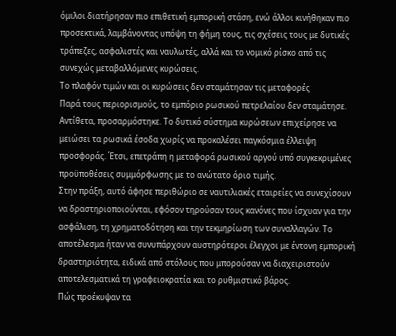όμιλοι διατήρησαν πιο επιθετική εμπορική στάση, ενώ άλλοι κινήθηκαν πιο προσεκτικά, λαμβάνοντας υπόψη τη φήμη τους, τις σχέσεις τους με δυτικές τράπεζες, ασφαλιστές και ναυλωτές, αλλά και το νομικό ρίσκο από τις συνεχώς μεταβαλλόμενες κυρώσεις.
Το πλαφόν τιμών και οι κυρώσεις δεν σταμάτησαν τις μεταφορές
Παρά τους περιορισμούς, το εμπόριο ρωσικού πετρελαίου δεν σταμάτησε. Αντίθετα, προσαρμόστηκε. Το δυτικό σύστημα κυρώσεων επιχείρησε να μειώσει τα ρωσικά έσοδα χωρίς να προκαλέσει παγκόσμια έλλειψη προσφοράς. Έτσι, επετράπη η μεταφορά ρωσικού αργού υπό συγκεκριμένες προϋποθέσεις συμμόρφωσης με το ανώτατο όριο τιμής.
Στην πράξη, αυτό άφησε περιθώριο σε ναυτιλιακές εταιρείες να συνεχίσουν να δραστηριοποιούνται, εφόσον τηρούσαν τους κανόνες που ίσχυαν για την ασφάλιση, τη χρηματοδότηση και την τεκμηρίωση των συναλλαγών. Το αποτέλεσμα ήταν να συνυπάρχουν αυστηρότεροι έλεγχοι με έντονη εμπορική δραστηριότητα, ειδικά από στόλους που μπορούσαν να διαχειριστούν αποτελεσματικά τη γραφειοκρατία και το ρυθμιστικό βάρος.
Πώς προέκυψαν τα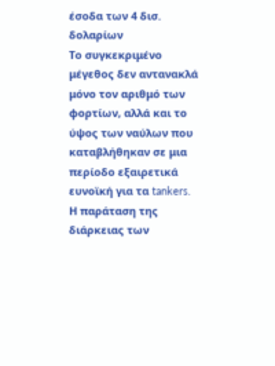έσοδα των 4 δισ. δολαρίων
Το συγκεκριμένο μέγεθος δεν αντανακλά μόνο τον αριθμό των φορτίων, αλλά και το ύψος των ναύλων που καταβλήθηκαν σε μια περίοδο εξαιρετικά ευνοϊκή για τα tankers. Η παράταση της διάρκειας των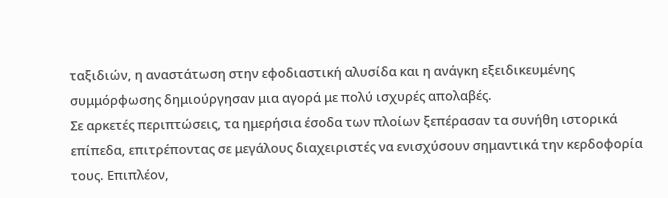ταξιδιών, η αναστάτωση στην εφοδιαστική αλυσίδα και η ανάγκη εξειδικευμένης συμμόρφωσης δημιούργησαν μια αγορά με πολύ ισχυρές απολαβές.
Σε αρκετές περιπτώσεις, τα ημερήσια έσοδα των πλοίων ξεπέρασαν τα συνήθη ιστορικά επίπεδα, επιτρέποντας σε μεγάλους διαχειριστές να ενισχύσουν σημαντικά την κερδοφορία τους. Επιπλέον,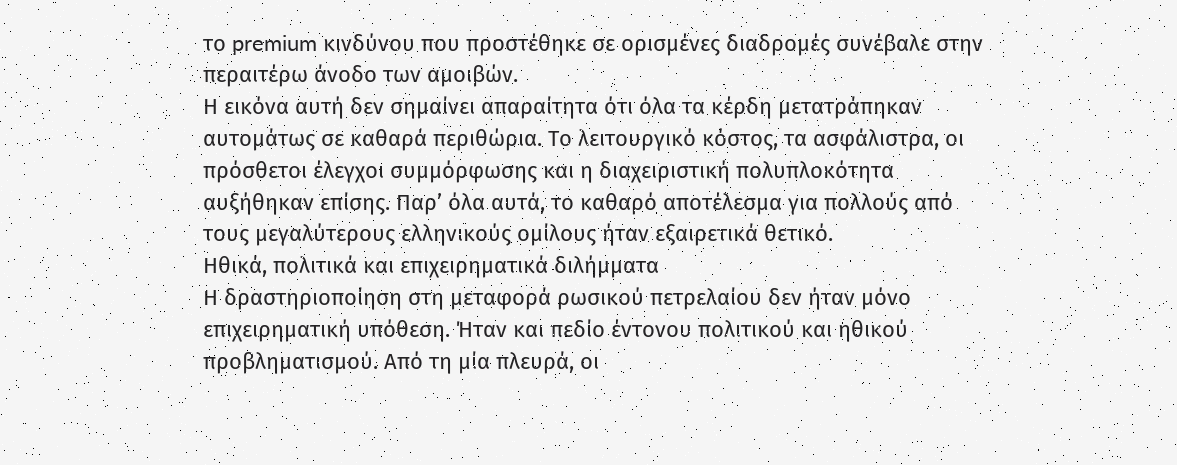το premium κινδύνου που προστέθηκε σε ορισμένες διαδρομές συνέβαλε στην περαιτέρω άνοδο των αμοιβών.
Η εικόνα αυτή δεν σημαίνει απαραίτητα ότι όλα τα κέρδη μετατράπηκαν αυτομάτως σε καθαρά περιθώρια. Το λειτουργικό κόστος, τα ασφάλιστρα, οι πρόσθετοι έλεγχοι συμμόρφωσης και η διαχειριστική πολυπλοκότητα αυξήθηκαν επίσης. Παρ’ όλα αυτά, το καθαρό αποτέλεσμα για πολλούς από τους μεγαλύτερους ελληνικούς ομίλους ήταν εξαιρετικά θετικό.
Ηθικά, πολιτικά και επιχειρηματικά διλήμματα
Η δραστηριοποίηση στη μεταφορά ρωσικού πετρελαίου δεν ήταν μόνο επιχειρηματική υπόθεση. Ήταν και πεδίο έντονου πολιτικού και ηθικού προβληματισμού. Από τη μία πλευρά, οι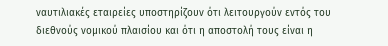ναυτιλιακές εταιρείες υποστηρίζουν ότι λειτουργούν εντός του διεθνούς νομικού πλαισίου και ότι η αποστολή τους είναι η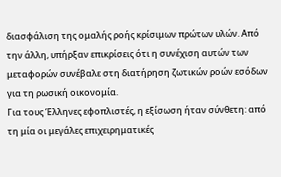διασφάλιση της ομαλής ροής κρίσιμων πρώτων υλών. Από την άλλη, υπήρξαν επικρίσεις ότι η συνέχιση αυτών των μεταφορών συνέβαλε στη διατήρηση ζωτικών ροών εσόδων για τη ρωσική οικονομία.
Για τους Έλληνες εφοπλιστές, η εξίσωση ήταν σύνθετη: από τη μία οι μεγάλες επιχειρηματικές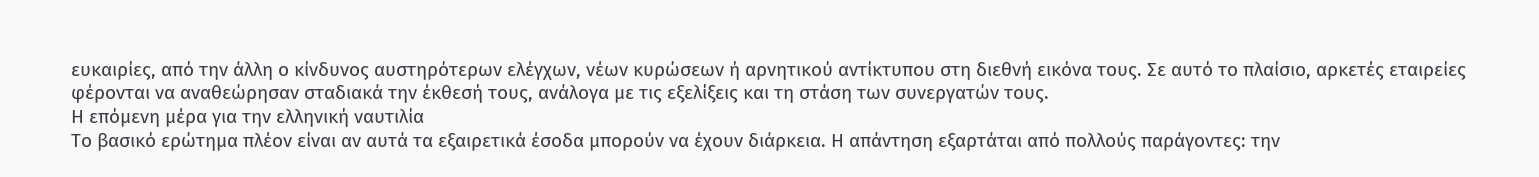ευκαιρίες, από την άλλη ο κίνδυνος αυστηρότερων ελέγχων, νέων κυρώσεων ή αρνητικού αντίκτυπου στη διεθνή εικόνα τους. Σε αυτό το πλαίσιο, αρκετές εταιρείες φέρονται να αναθεώρησαν σταδιακά την έκθεσή τους, ανάλογα με τις εξελίξεις και τη στάση των συνεργατών τους.
Η επόμενη μέρα για την ελληνική ναυτιλία
Το βασικό ερώτημα πλέον είναι αν αυτά τα εξαιρετικά έσοδα μπορούν να έχουν διάρκεια. Η απάντηση εξαρτάται από πολλούς παράγοντες: την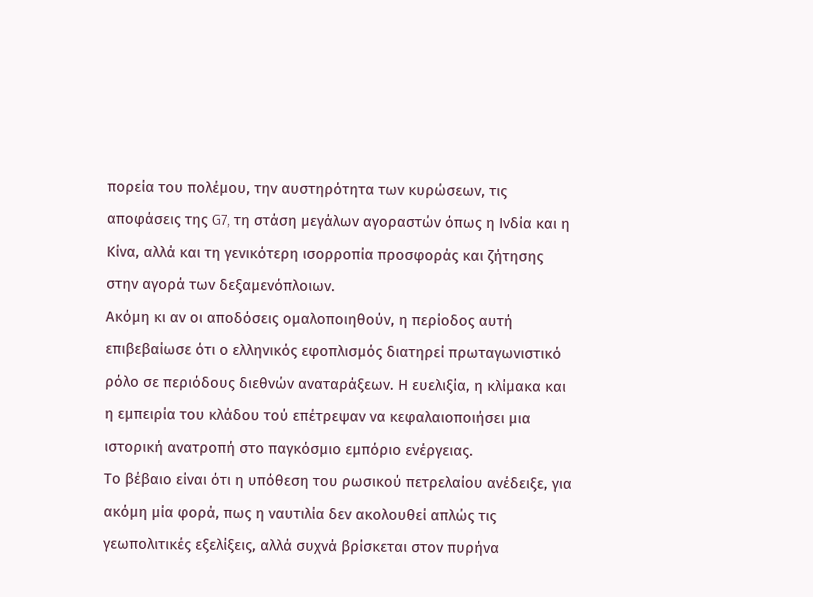πορεία του πολέμου, την αυστηρότητα των κυρώσεων, τις αποφάσεις της G7, τη στάση μεγάλων αγοραστών όπως η Ινδία και η Κίνα, αλλά και τη γενικότερη ισορροπία προσφοράς και ζήτησης στην αγορά των δεξαμενόπλοιων.
Ακόμη κι αν οι αποδόσεις ομαλοποιηθούν, η περίοδος αυτή επιβεβαίωσε ότι ο ελληνικός εφοπλισμός διατηρεί πρωταγωνιστικό ρόλο σε περιόδους διεθνών αναταράξεων. Η ευελιξία, η κλίμακα και η εμπειρία του κλάδου τού επέτρεψαν να κεφαλαιοποιήσει μια ιστορική ανατροπή στο παγκόσμιο εμπόριο ενέργειας.
Το βέβαιο είναι ότι η υπόθεση του ρωσικού πετρελαίου ανέδειξε, για ακόμη μία φορά, πως η ναυτιλία δεν ακολουθεί απλώς τις γεωπολιτικές εξελίξεις, αλλά συχνά βρίσκεται στον πυρήνα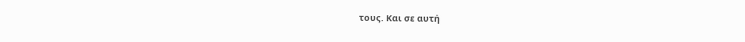τους. Και σε αυτή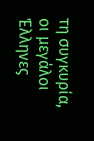τη συγκυρία, οι μεγάλοι Έλληνες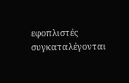εφοπλιστές συγκαταλέγονται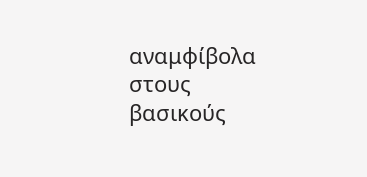αναμφίβολα στους βασικούς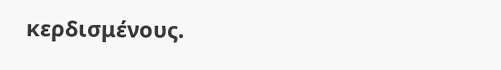κερδισμένους.